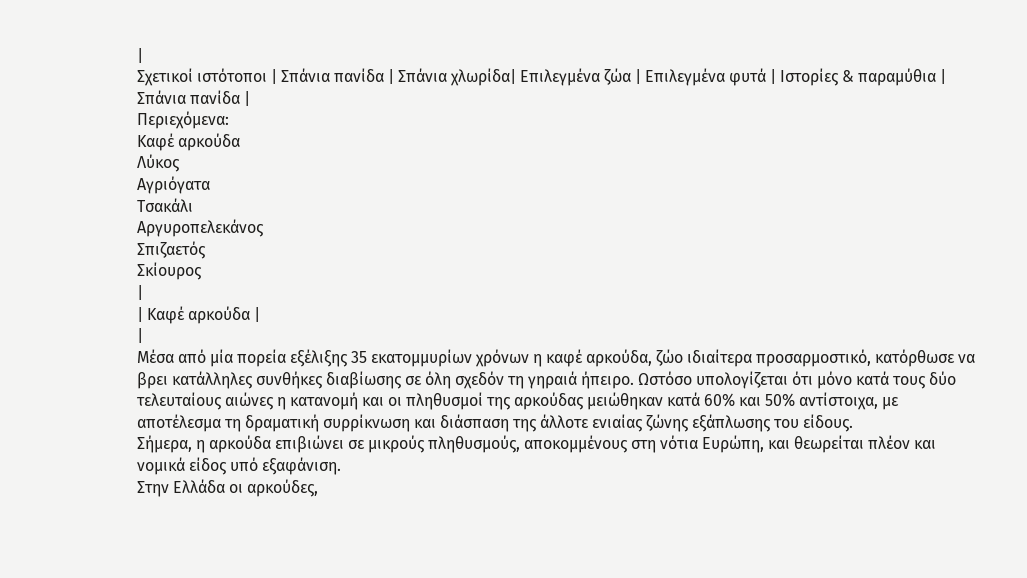|
Σχετικοί ιστότοποι | Σπάνια πανίδα | Σπάνια χλωρίδα| Επιλεγμένα ζώα | Επιλεγμένα φυτά | Ιστορίες & παραμύθια |
Σπάνια πανίδα |
Περιεχόμενα:
Καφέ αρκούδα
Λύκος
Αγριόγατα
Τσακάλι
Αργυροπελεκάνος
Σπιζαετός
Σκίουρος
|
| Καφέ αρκούδα |
|
Μέσα από μία πορεία εξέλιξης 35 εκατομμυρίων χρόνων η καφέ αρκούδα, ζώο ιδιαίτερα προσαρμοστικό, κατόρθωσε να βρει κατάλληλες συνθήκες διαβίωσης σε όλη σχεδόν τη γηραιά ήπειρο. Ωστόσο υπολογίζεται ότι μόνο κατά τους δύο τελευταίους αιώνες η κατανομή και οι πληθυσμοί της αρκούδας μειώθηκαν κατά 60% και 50% αντίστοιχα, με αποτέλεσμα τη δραματική συρρίκνωση και διάσπαση της άλλοτε ενιαίας ζώνης εξάπλωσης του είδους.
Σήμερα, η αρκούδα επιβιώνει σε μικρούς πληθυσμούς, αποκομμένους στη νότια Ευρώπη, και θεωρείται πλέον και νομικά είδος υπό εξαφάνιση.
Στην Ελλάδα οι αρκούδες,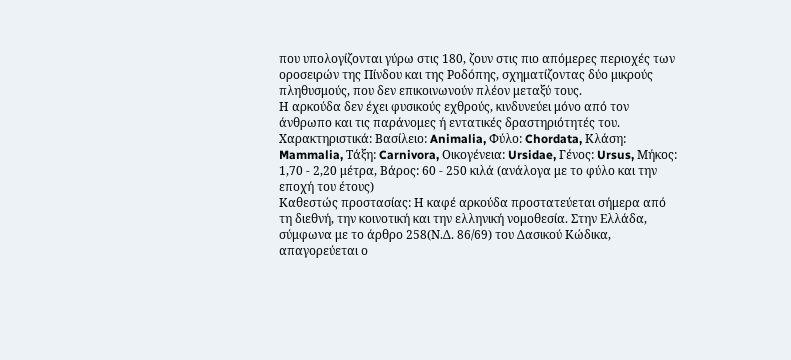που υπολογίζονται γύρω στις 180, ζουν στις πιο απόμερες περιοχές των οροσειρών της Πίνδου και της Ροδόπης, σχηματίζοντας δύο μικρούς πληθυσμούς, που δεν επικοινωνούν πλέον μεταξύ τους.
Η αρκούδα δεν έχει φυσικούς εχθρούς, κινδυνεύει μόνο από τον άνθρωπο και τις παράνομες ή εντατικές δραστηριότητές του.
Χαρακτηριστικά: Βασίλειο: Animalia, Φύλο: Chordata, Κλάση: Mammalia, Τάξη: Carnivora, Οικογένεια: Ursidae, Γένος: Ursus, Μήκος: 1,70 - 2,20 μέτρα, Βάρος: 60 - 250 κιλά (ανάλογα με το φύλο και την εποχή του έτους)
Καθεστώς προστασίας: Η καφέ αρκούδα προστατεύεται σήμερα από τη διεθνή, την κοινοτική και την ελληνική νομοθεσία. Στην Ελλάδα, σύμφωνα με το άρθρο 258(Ν.Δ. 86/69) του Δασικού Κώδικα, απαγορεύεται ο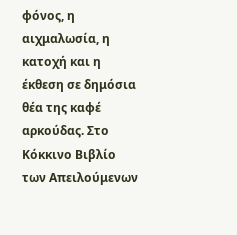φόνος, η αιχμαλωσία, η κατοχή και η έκθεση σε δημόσια θέα της καφέ αρκούδας. Στο Κόκκινο Βιβλίο των Απειλούμενων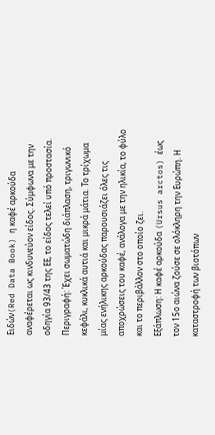Ειδών(Red Data Book) η καφέ αρκούδα αναφέρεται ως κινδυνεύον είδος. Σύμφωνα με την οδηγία 93/43 της ΕΕ, το είδος τελεί υπό προστασία.
Περιγραφή: Έχει σωματώδη διάπλαση, τριγωνικό κεφάλι, κυκλικά αυτιά και μικρά μάτια. Το τρίχωμα μίας ενήλικης αρκούδας παρουσιάζει όλες τις αποχρώσεις του καφέ, ανάλογα με την ηλικία, το φύλο και το περιβάλλον στο οποίο ζει.
Εξάπλωση: Η καφέ αρκούδα (Ursus arctos) έως τον 15ο αιώνα ζούσε σε ολόκληρη την Ευρώπη. Η καταστροφή των βιοτόπων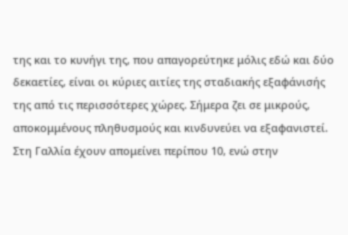της και το κυνήγι της, που απαγορεύτηκε μόλις εδώ και δύο δεκαετίες, είναι οι κύριες αιτίες της σταδιακής εξαφάνισής της από τις περισσότερες χώρες. Σήμερα ζει σε μικρούς, αποκομμένους πληθυσμούς και κινδυνεύει να εξαφανιστεί. Στη Γαλλία έχουν απομείνει περίπου 10, ενώ στην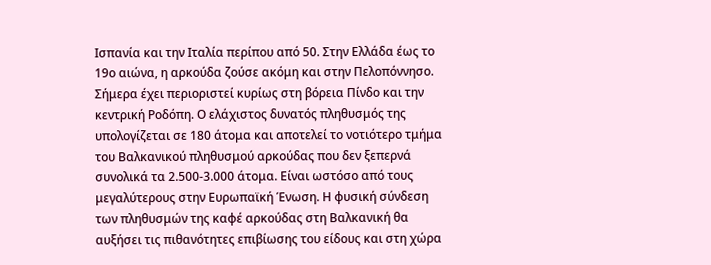Ισπανία και την Ιταλία περίπου από 50. Στην Ελλάδα έως το 19ο αιώνα, η αρκούδα ζούσε ακόμη και στην Πελοπόννησο. Σήμερα έχει περιοριστεί κυρίως στη βόρεια Πίνδο και την κεντρική Ροδόπη. Ο ελάχιστος δυνατός πληθυσμός της υπολογίζεται σε 180 άτομα και αποτελεί το νοτιότερο τμήμα του Βαλκανικού πληθυσμού αρκούδας που δεν ξεπερνά συνολικά τα 2.500-3.000 άτομα. Είναι ωστόσο από τους μεγαλύτερους στην Ευρωπαϊκή Ένωση. Η φυσική σύνδεση των πληθυσμών της καφέ αρκούδας στη Βαλκανική θα αυξήσει τις πιθανότητες επιβίωσης του είδους και στη χώρα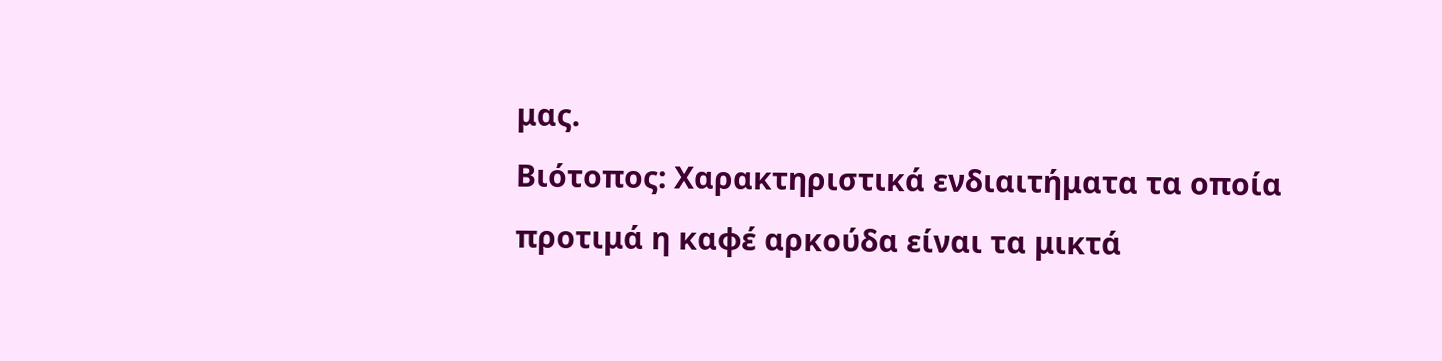μας.
Βιότοπος: Χαρακτηριστικά ενδιαιτήματα τα οποία προτιμά η καφέ αρκούδα είναι τα μικτά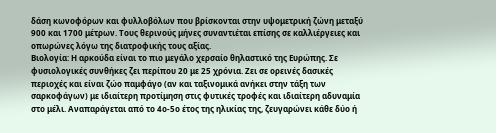δάση κωνοφόρων και φυλλοβόλων που βρίσκονται στην υψομετρική ζώνη μεταξύ 900 και 1700 μέτρων. Τους θερινούς μήνες συναντιέται επίσης σε καλλιέργειες και οπωρώνες λόγω της διατροφικής τους αξίας.
Βιολογία: Η αρκούδα είναι το πιο μεγάλο χερσαίο θηλαστικό της Ευρώπης. Σε φυσιολογικές συνθήκες ζει περίπου 20 με 25 χρόνια. Ζει σε ορεινές δασικές περιοχές και είναι ζώο παμφάγο (αν και ταξινομικά ανήκει στην τάξη των σαρκοφάγων) με ιδιαίτερη προτίμηση στις φυτικές τροφές και ιδιαίτερη αδυναμία στο μέλι. Αναπαράγεται από το 4ο-5ο έτος της ηλικίας της, ζευγαρώνει κάθε δύο ή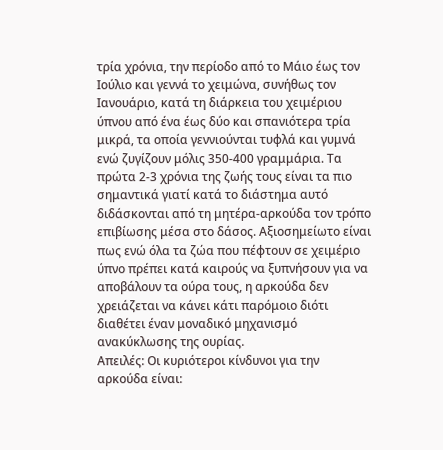τρία χρόνια, την περίοδο από το Μάιο έως τον Ιούλιο και γεννά το χειμώνα, συνήθως τον Ιανουάριο, κατά τη διάρκεια του χειμέριου ύπνου από ένα έως δύο και σπανιότερα τρία μικρά, τα οποία γεννιούνται τυφλά και γυμνά ενώ ζυγίζουν μόλις 350-400 γραμμάρια. Τα πρώτα 2-3 χρόνια της ζωής τους είναι τα πιο σημαντικά γιατί κατά το διάστημα αυτό διδάσκονται από τη μητέρα-αρκούδα τον τρόπο επιβίωσης μέσα στο δάσος. Αξιοσημείωτο είναι πως ενώ όλα τα ζώα που πέφτουν σε χειμέριο ύπνο πρέπει κατά καιρούς να ξυπνήσουν για να αποβάλουν τα ούρα τους, η αρκούδα δεν χρειάζεται να κάνει κάτι παρόμοιο διότι διαθέτει έναν μοναδικό μηχανισμό ανακύκλωσης της ουρίας.
Απειλές: Οι κυριότεροι κίνδυνοι για την αρκούδα είναι: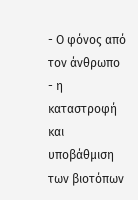- Ο φόνος από τον άνθρωπο
- η καταστροφή και υποβάθμιση των βιοτόπων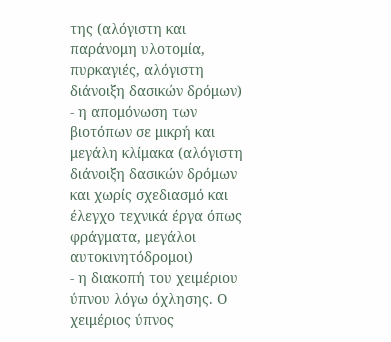της (αλόγιστη και παράνομη υλοτομία, πυρκαγιές, αλόγιστη διάνοιξη δασικών δρόμων)
- η απομόνωση των βιοτόπων σε μικρή και μεγάλη κλίμακα (αλόγιστη διάνοιξη δασικών δρόμων και χωρίς σχεδιασμό και έλεγχο τεχνικά έργα όπως φράγματα, μεγάλοι αυτοκινητόδρομοι)
- η διακοπή του χειμέριου ύπνου λόγω όχλησης. Ο χειμέριος ύπνος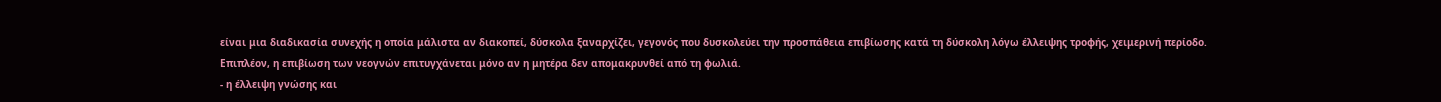είναι μια διαδικασία συνεχής η οποία μάλιστα αν διακοπεί, δύσκολα ξαναρχίζει, γεγονός που δυσκολεύει την προσπάθεια επιβίωσης κατά τη δύσκολη λόγω έλλειψης τροφής, χειμερινή περίοδο. Επιπλέον, η επιβίωση των νεογνών επιτυγχάνεται μόνο αν η μητέρα δεν απομακρυνθεί από τη φωλιά.
- η έλλειψη γνώσης και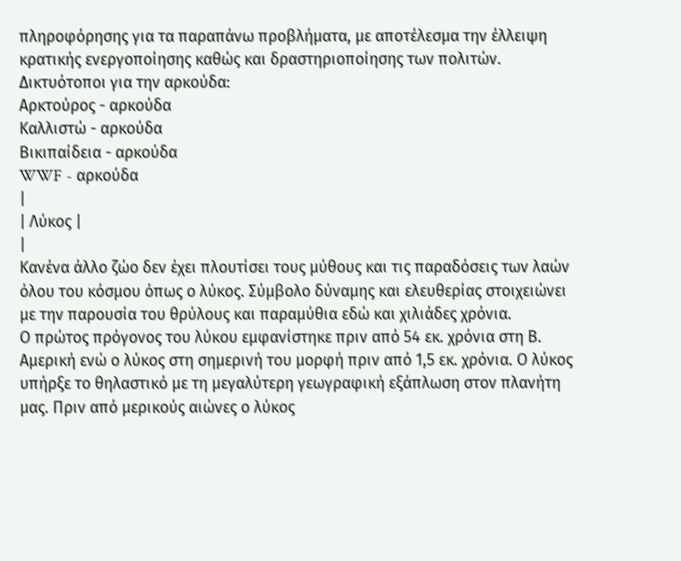πληροφόρησης για τα παραπάνω προβλήματα, με αποτέλεσμα την έλλειψη κρατικής ενεργοποίησης καθώς και δραστηριοποίησης των πολιτών.
Δικτυότοποι για την αρκούδα:
Αρκτούρος - αρκούδα
Καλλιστώ - αρκούδα
Βικιπαίδεια - αρκούδα
WWF - αρκούδα
|
| Λύκος |
|
Κανένα άλλο ζώο δεν έχει πλουτίσει τους μύθους και τις παραδόσεις των λαών όλου του κόσμου όπως ο λύκος. Σύμβολο δύναμης και ελευθερίας στοιχειώνει με την παρουσία του θρύλους και παραμύθια εδώ και χιλιάδες χρόνια.
Ο πρώτος πρόγονος του λύκου εμφανίστηκε πριν από 54 εκ. χρόνια στη Β. Αμερική ενώ ο λύκος στη σημερινή του μορφή πριν από 1,5 εκ. χρόνια. Ο λύκος υπήρξε το θηλαστικό με τη μεγαλύτερη γεωγραφική εξάπλωση στον πλανήτη μας. Πριν από μερικούς αιώνες ο λύκος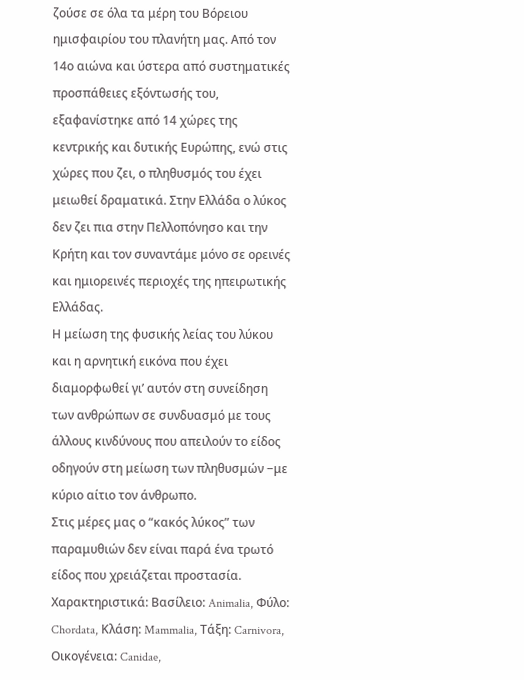ζούσε σε όλα τα μέρη του Βόρειου ημισφαιρίου του πλανήτη μας. Από τον 14ο αιώνα και ύστερα από συστηματικές προσπάθειες εξόντωσής του, εξαφανίστηκε από 14 χώρες της κεντρικής και δυτικής Ευρώπης, ενώ στις χώρες που ζει, ο πληθυσμός του έχει μειωθεί δραματικά. Στην Ελλάδα ο λύκος δεν ζει πια στην Πελλοπόνησο και την Κρήτη και τον συναντάμε μόνο σε ορεινές και ημιορεινές περιοχές της ηπειρωτικής Ελλάδας.
Η μείωση της φυσικής λείας του λύκου και η αρνητική εικόνα που έχει διαμορφωθεί γι’ αυτόν στη συνείδηση των ανθρώπων σε συνδυασμό με τους άλλους κινδύνους που απειλούν το είδος οδηγούν στη μείωση των πληθυσμών −με κύριο αίτιο τον άνθρωπο.
Στις μέρες μας ο “κακός λύκος” των παραμυθιών δεν είναι παρά ένα τρωτό είδος που χρειάζεται προστασία.
Χαρακτηριστικά: Βασίλειο: Animalia, Φύλο: Chordata, Κλάση: Mammalia, Τάξη: Carnivora, Οικογένεια: Canidae,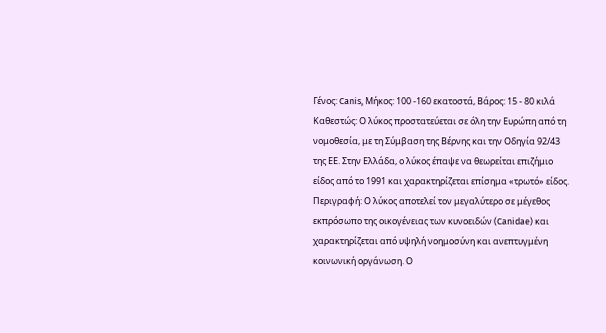Γένος: Canis, Μήκος: 100 -160 εκατοστά, Βάρος: 15 - 80 κιλά
Καθεστώς: Ο λύκος προστατεύεται σε όλη την Ευρώπη από τη νομοθεσία, με τη Σύμβαση της Βέρνης και την Οδηγία 92/43 της ΕΕ. Στην Ελλάδα, ο λύκος έπαψε να θεωρείται επιζήμιο είδος από το 1991 και χαρακτηρίζεται επίσημα «τρωτό» είδος.
Περιγραφή: Ο λύκος αποτελεί τον μεγαλύτερο σε μέγεθος εκπρόσωπο της οικογένειας των κυνοειδών (Canidae) και χαρακτηρίζεται από υψηλή νοημοσύνη και ανεπτυγμένη κοινωνική οργάνωση. Ο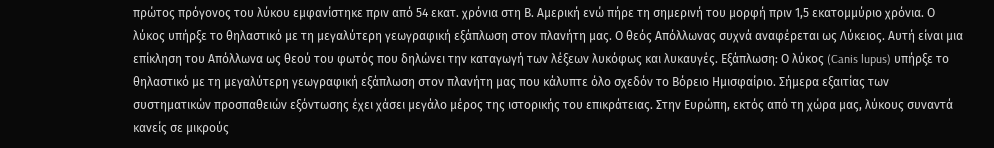πρώτος πρόγονος του λύκου εμφανίστηκε πριν από 54 εκατ. χρόνια στη Β. Αμερική ενώ πήρε τη σημερινή του μορφή πριν 1,5 εκατομμύριο χρόνια. Ο λύκος υπήρξε το θηλαστικό με τη μεγαλύτερη γεωγραφική εξάπλωση στον πλανήτη μας. Ο θεός Απόλλωνας συχνά αναφέρεται ως Λύκειος. Αυτή είναι μια επίκληση του Απόλλωνα ως θεού του φωτός που δηλώνει την καταγωγή των λέξεων λυκόφως και λυκαυγές. Εξάπλωση: Ο λύκος (Canis lupus) υπήρξε το θηλαστικό με τη μεγαλύτερη γεωγραφική εξάπλωση στον πλανήτη μας που κάλυπτε όλο σχεδόν το Βόρειο Ημισφαίριο. Σήμερα εξαιτίας των συστηματικών προσπαθειών εξόντωσης έχει χάσει μεγάλο μέρος της ιστορικής του επικράτειας. Στην Ευρώπη, εκτός από τη χώρα μας, λύκους συναντά κανείς σε μικρούς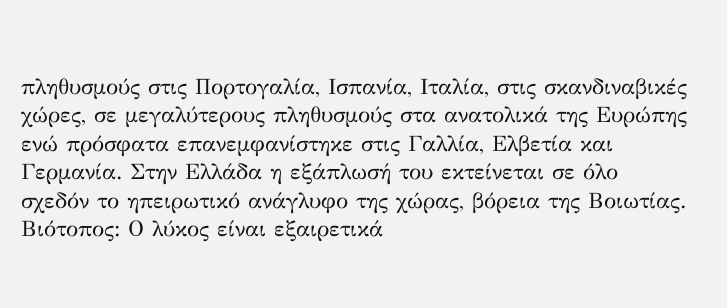πληθυσμούς στις Πορτογαλία, Ισπανία, Ιταλία, στις σκανδιναβικές χώρες, σε μεγαλύτερους πληθυσμούς στα ανατολικά της Ευρώπης ενώ πρόσφατα επανεμφανίστηκε στις Γαλλία, Ελβετία και Γερμανία. Στην Ελλάδα η εξάπλωσή του εκτείνεται σε όλο σχεδόν το ηπειρωτικό ανάγλυφο της χώρας, βόρεια της Βοιωτίας.
Βιότοπος: Ο λύκος είναι εξαιρετικά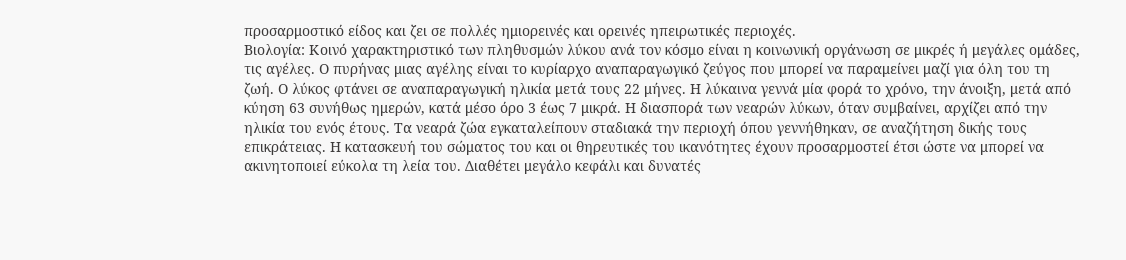προσαρμοστικό είδος και ζει σε πολλές ημιορεινές και ορεινές ηπειρωτικές περιοχές.
Βιολογία: Κοινό χαρακτηριστικό των πληθυσμών λύκου ανά τον κόσμο είναι η κοινωνική οργάνωση σε μικρές ή μεγάλες ομάδες, τις αγέλες. Ο πυρήνας μιας αγέλης είναι το κυρίαρχο αναπαραγωγικό ζεύγος που μπορεί να παραμείνει μαζί για όλη του τη ζωή. Ο λύκος φτάνει σε αναπαραγωγική ηλικία μετά τους 22 μήνες. Η λύκαινα γεννά μία φορά το χρόνο, την άνοιξη, μετά από κύηση 63 συνήθως ημερών, κατά μέσο όρο 3 έως 7 μικρά. Η διασπορά των νεαρών λύκων, όταν συμβαίνει, αρχίζει από την ηλικία του ενός έτους. Τα νεαρά ζώα εγκαταλείπουν σταδιακά την περιοχή όπου γεννήθηκαν, σε αναζήτηση δικής τους επικράτειας. Η κατασκευή του σώματος του και οι θηρευτικές του ικανότητες έχουν προσαρμοστεί έτσι ώστε να μπορεί να ακινητοποιεί εύκολα τη λεία του. Διαθέτει μεγάλο κεφάλι και δυνατές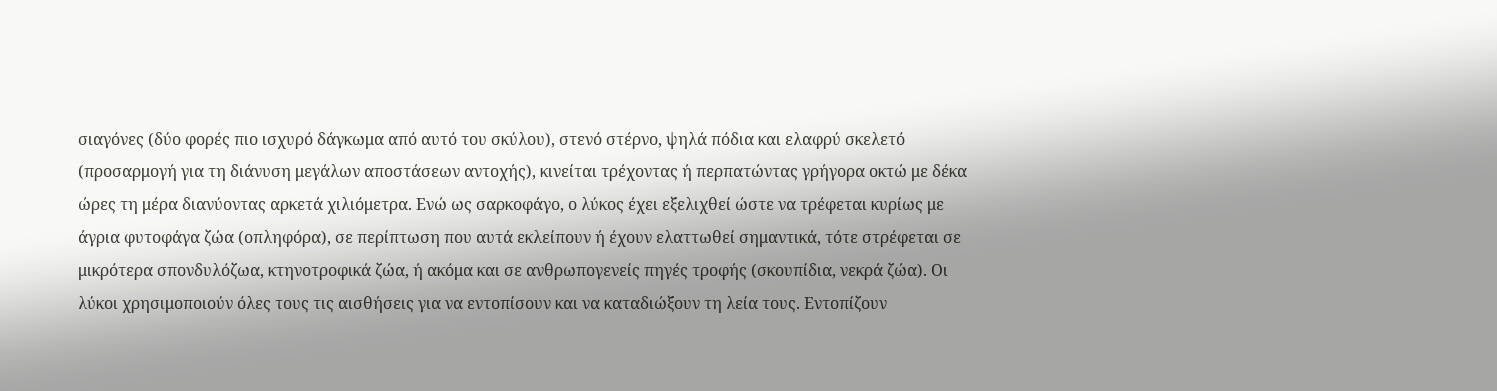σιαγόνες (δύο φορές πιο ισχυρό δάγκωμα από αυτό του σκύλου), στενό στέρνο, ψηλά πόδια και ελαφρύ σκελετό (προσαρμογή για τη διάνυση μεγάλων αποστάσεων αντοχής), κινείται τρέχοντας ή περπατώντας γρήγορα οκτώ με δέκα ώρες τη μέρα διανύοντας αρκετά χιλιόμετρα. Ενώ ως σαρκοφάγο, ο λύκος έχει εξελιχθεί ώστε να τρέφεται κυρίως με άγρια φυτοφάγα ζώα (οπληφόρα), σε περίπτωση που αυτά εκλείπουν ή έχουν ελαττωθεί σημαντικά, τότε στρέφεται σε μικρότερα σπονδυλόζωα, κτηνοτροφικά ζώα, ή ακόμα και σε ανθρωπογενείς πηγές τροφής (σκουπίδια, νεκρά ζώα). Οι λύκοι χρησιμοποιούν όλες τους τις αισθήσεις για να εντοπίσουν και να καταδιώξουν τη λεία τους. Εντοπίζουν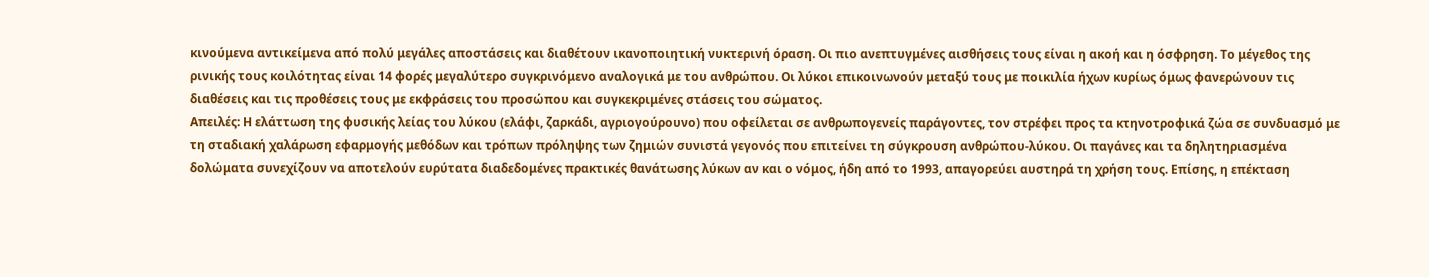κινούμενα αντικείμενα από πολύ μεγάλες αποστάσεις και διαθέτουν ικανοποιητική νυκτερινή όραση. Οι πιο ανεπτυγμένες αισθήσεις τους είναι η ακοή και η όσφρηση. Το μέγεθος της ρινικής τους κοιλότητας είναι 14 φορές μεγαλύτερο συγκρινόμενο αναλογικά με του ανθρώπου. Οι λύκοι επικοινωνούν μεταξύ τους με ποικιλία ήχων κυρίως όμως φανερώνουν τις διαθέσεις και τις προθέσεις τους με εκφράσεις του προσώπου και συγκεκριμένες στάσεις του σώματος.
Απειλές: Η ελάττωση της φυσικής λείας του λύκου (ελάφι, ζαρκάδι, αγριογούρουνο) που οφείλεται σε ανθρωπογενείς παράγοντες, τον στρέφει προς τα κτηνοτροφικά ζώα σε συνδυασμό με τη σταδιακή χαλάρωση εφαρμογής μεθόδων και τρόπων πρόληψης των ζημιών συνιστά γεγονός που επιτείνει τη σύγκρουση ανθρώπου-λύκου. Οι παγάνες και τα δηλητηριασμένα δολώματα συνεχίζουν να αποτελούν ευρύτατα διαδεδομένες πρακτικές θανάτωσης λύκων αν και ο νόμος, ήδη από το 1993, απαγορεύει αυστηρά τη χρήση τους. Επίσης, η επέκταση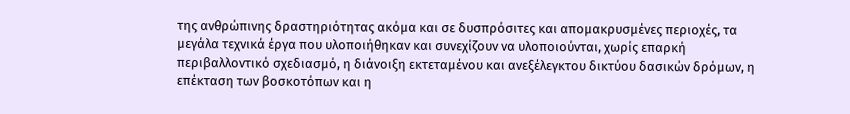της ανθρώπινης δραστηριότητας ακόμα και σε δυσπρόσιτες και απομακρυσμένες περιοχές, τα μεγάλα τεχνικά έργα που υλοποιήθηκαν και συνεχίζουν να υλοποιούνται, χωρίς επαρκή περιβαλλοντικό σχεδιασμό, η διάνοιξη εκτεταμένου και ανεξέλεγκτου δικτύου δασικών δρόμων, η επέκταση των βοσκοτόπων και η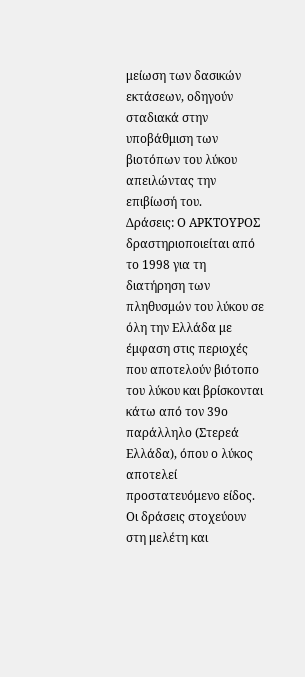μείωση των δασικών εκτάσεων, οδηγούν σταδιακά στην υποβάθμιση των βιοτόπων του λύκου απειλώντας την επιβίωσή του.
Δράσεις: Ο ΑΡΚΤΟΥΡΟΣ δραστηριοποιείται από το 1998 για τη διατήρηση των πληθυσμών του λύκου σε όλη την Ελλάδα με έμφαση στις περιοχές που αποτελούν βιότοπο του λύκου και βρίσκονται κάτω από τον 39ο παράλληλο (Στερεά Ελλάδα), όπου ο λύκος αποτελεί προστατευόμενο είδος. Οι δράσεις στοχεύουν στη μελέτη και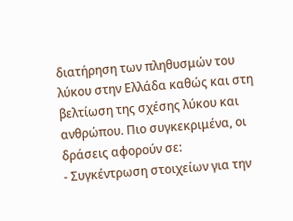διατήρηση των πληθυσμών του λύκου στην Ελλάδα καθώς και στη βελτίωση της σχέσης λύκου και ανθρώπου. Πιο συγκεκριμένα, οι δράσεις αφορούν σε:
- Συγκέντρωση στοιχείων για την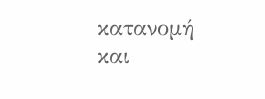κατανομή και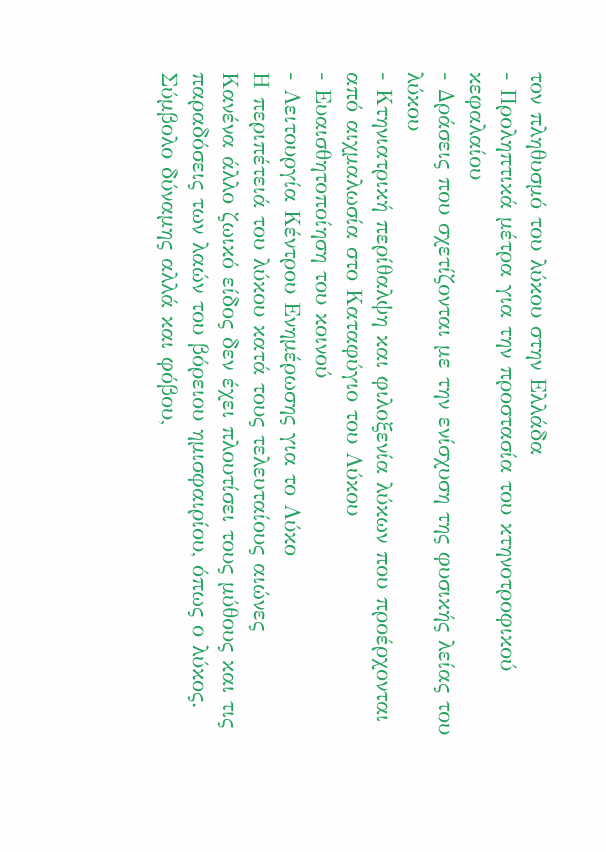τον πληθυσμό του λύκου στην Ελλάδα
- Προληπτικά μέτρα για την προστασία του κτηνοτροφικού κεφαλαίου
- Δράσεις που σχετίζονται με την ενίσχυση της φυσικής λείας του λύκου
- Κτηνιατρική περίθαλψη και φιλοξενία λύκων που προέρχονται από αιχμαλωσία στο Καταφύγιο του Λύκου
- Ευαισθητοποίηση του κοινού
- Λειτουργία Κέντρου Ενημέρωσης για το Λύκο
Η περιπέτειά του λύκου κατά τους τελευταίους αιώνες
Κανένα άλλο ζωικό είδος δεν έχει πλουτίσει τους μύθους και τις παραδόσεις των λαών του βόρειου ημισφαιρίου, όπως ο λύκος. Σύμβολο δύναμης αλλά και φόβου,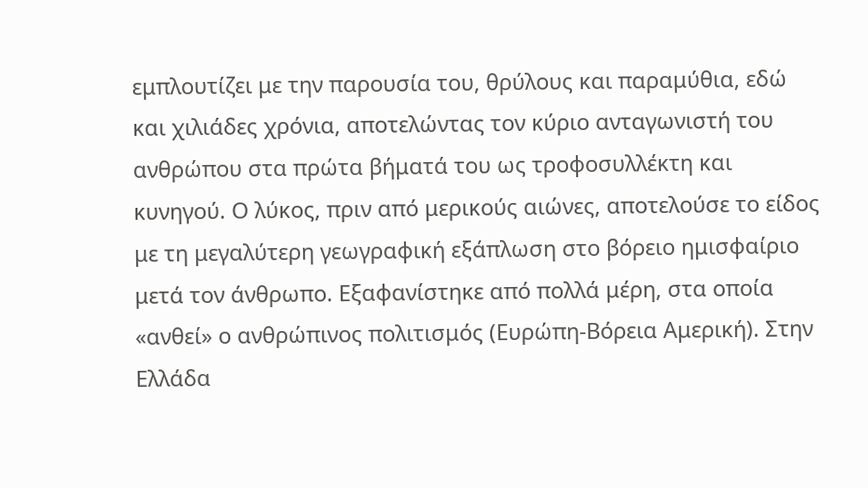εμπλουτίζει με την παρουσία του, θρύλους και παραμύθια, εδώ και χιλιάδες χρόνια, αποτελώντας τον κύριο ανταγωνιστή του ανθρώπου στα πρώτα βήματά του ως τροφοσυλλέκτη και κυνηγού. Ο λύκος, πριν από μερικούς αιώνες, αποτελούσε το είδος με τη μεγαλύτερη γεωγραφική εξάπλωση στο βόρειο ημισφαίριο μετά τον άνθρωπο. Εξαφανίστηκε από πολλά μέρη, στα οποία «ανθεί» ο ανθρώπινος πολιτισμός (Ευρώπη-Βόρεια Αμερική). Στην Ελλάδα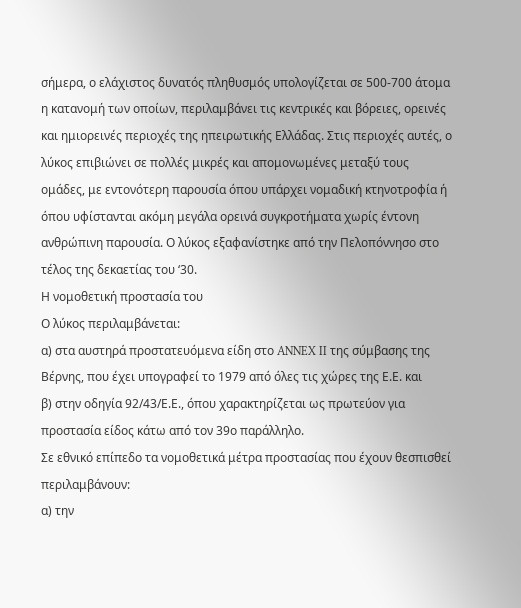σήμερα, ο ελάχιστος δυνατός πληθυσμός υπολογίζεται σε 500-700 άτομα η κατανομή των οποίων, περιλαμβάνει τις κεντρικές και βόρειες, ορεινές και ημιορεινές περιοχές της ηπειρωτικής Ελλάδας. Στις περιοχές αυτές, ο λύκος επιβιώνει σε πολλές μικρές και απομονωμένες μεταξύ τους ομάδες, με εντονότερη παρουσία όπου υπάρχει νομαδική κτηνοτροφία ή όπου υφίστανται ακόμη μεγάλα ορεινά συγκροτήματα χωρίς έντονη ανθρώπινη παρουσία. Ο λύκος εξαφανίστηκε από την Πελοπόννησο στο τέλος της δεκαετίας του ‘30.
Η νομοθετική προστασία του
Ο λύκος περιλαμβάνεται:
α) στα αυστηρά προστατευόμενα είδη στο ANNEX II της σύμβασης της Βέρνης, που έχει υπογραφεί το 1979 από όλες τις χώρες της Ε.Ε. και
β) στην οδηγία 92/43/Ε.Ε., όπου χαρακτηρίζεται ως πρωτεύον για προστασία είδος κάτω από τον 39ο παράλληλο.
Σε εθνικό επίπεδο τα νομοθετικά μέτρα προστασίας που έχουν θεσπισθεί περιλαμβάνουν:
α) την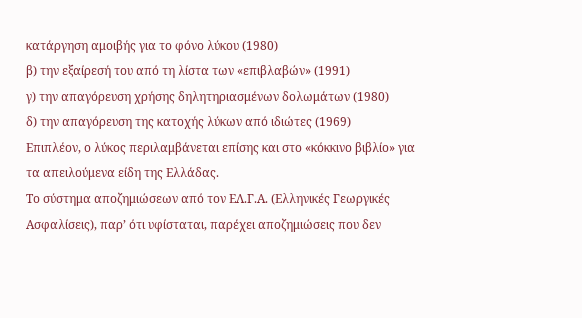κατάργηση αμοιβής για το φόνο λύκου (1980)
β) την εξαίρεσή του από τη λίστα των «επιβλαβών» (1991)
γ) την απαγόρευση χρήσης δηλητηριασμένων δολωμάτων (1980)
δ) την απαγόρευση της κατοχής λύκων από ιδιώτες (1969)
Επιπλέον, ο λύκος περιλαμβάνεται επίσης και στο «κόκκινο βιβλίο» για τα απειλούμενα είδη της Ελλάδας.
Το σύστημα αποζημιώσεων από τον ΕΛ.Γ.Α. (Ελληνικές Γεωργικές Ασφαλίσεις), παρ’ ότι υφίσταται, παρέχει αποζημιώσεις που δεν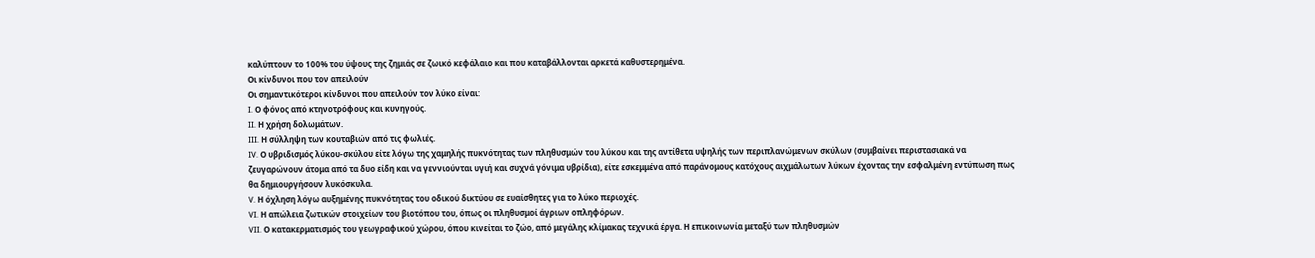καλύπτουν το 100% του ύψους της ζημιάς σε ζωικό κεφάλαιο και που καταβάλλονται αρκετά καθυστερημένα.
Οι κίνδυνοι που τον απειλούν
Οι σημαντικότεροι κίνδυνοι που απειλούν τον λύκο είναι:
I. Ο φόνος από κτηνοτρόφους και κυνηγούς.
II. Η χρήση δολωμάτων.
III. Η σύλληψη των κουταβιών από τις φωλιές.
IV. Ο υβριδισμός λύκου-σκύλου είτε λόγω της χαμηλής πυκνότητας των πληθυσμών του λύκου και της αντίθετα υψηλής των περιπλανώμενων σκύλων (συμβαίνει περιστασιακά να ζευγαρώνουν άτομα από τα δυο είδη και να γεννιούνται υγιή και συχνά γόνιμα υβρίδια), είτε εσκεμμένα από παράνομους κατόχους αιχμάλωτων λύκων έχοντας την εσφαλμένη εντύπωση πως θα δημιουργήσουν λυκόσκυλα.
V. Η όχληση λόγω αυξημένης πυκνότητας του οδικού δικτύου σε ευαίσθητες για το λύκο περιοχές.
VI. Η απώλεια ζωτικών στοιχείων του βιοτόπου του, όπως οι πληθυσμοί άγριων οπληφόρων.
VII. Ο κατακερματισμός του γεωγραφικού χώρου, όπου κινείται το ζώο, από μεγάλης κλίμακας τεχνικά έργα. Η επικοινωνία μεταξύ των πληθυσμών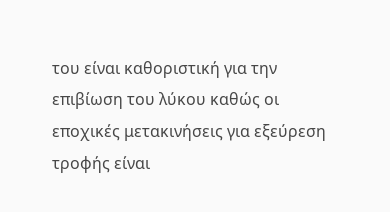του είναι καθοριστική για την επιβίωση του λύκου καθώς οι εποχικές μετακινήσεις για εξεύρεση τροφής είναι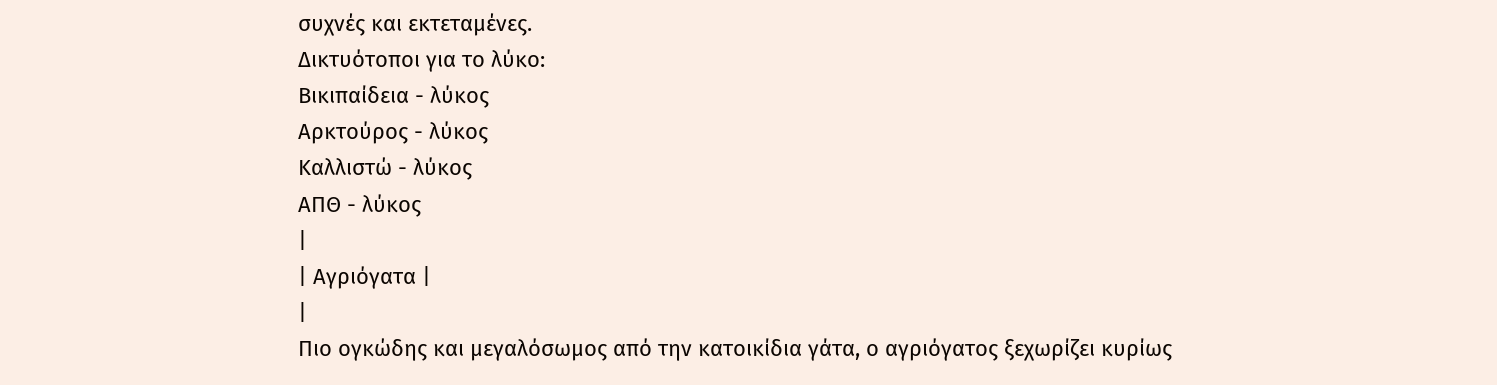συχνές και εκτεταμένες.
Δικτυότοποι για το λύκο:
Βικιπαίδεια - λύκος
Αρκτούρος - λύκος
Καλλιστώ - λύκος
ΑΠΘ - λύκος
|
| Αγριόγατα |
|
Πιο ογκώδης και μεγαλόσωμος από την κατοικίδια γάτα, ο αγριόγατος ξεχωρίζει κυρίως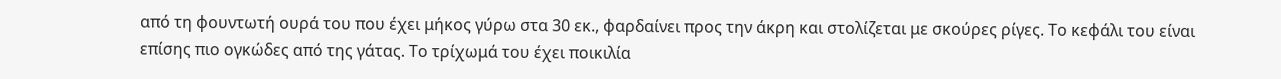από τη φουντωτή ουρά του που έχει μήκος γύρω στα 30 εκ., φαρδαίνει προς την άκρη και στολίζεται με σκούρες ρίγες. Το κεφάλι του είναι επίσης πιο ογκώδες από της γάτας. Το τρίχωμά του έχει ποικιλία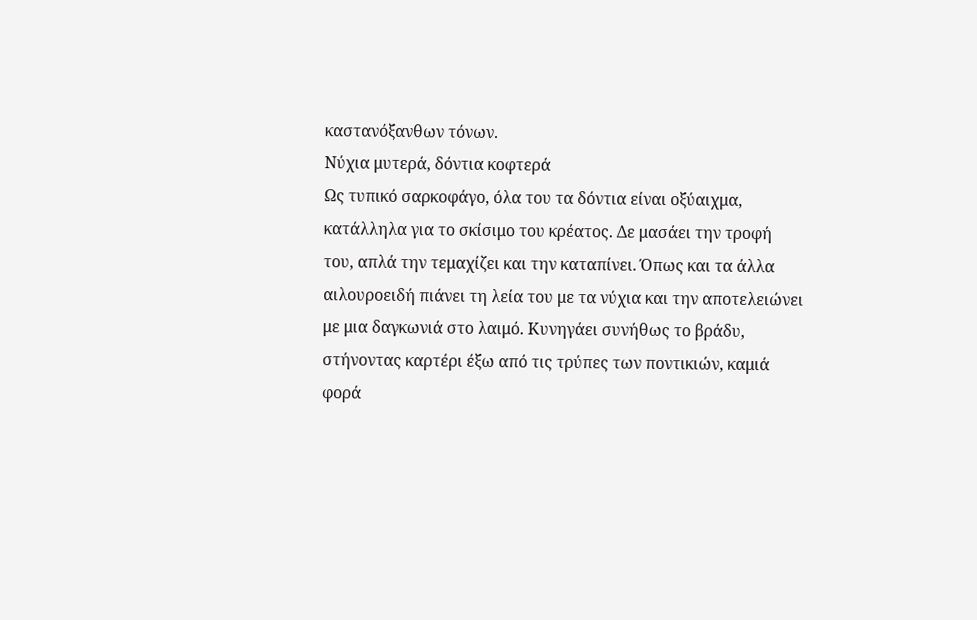καστανόξανθων τόνων.
Νύχια μυτερά, δόντια κοφτερά
Ως τυπικό σαρκοφάγο, όλα του τα δόντια είναι οξύαιχμα, κατάλληλα για το σκίσιμο του κρέατος. Δε μασάει την τροφή του, απλά την τεμαχίζει και την καταπίνει. Όπως και τα άλλα αιλουροειδή πιάνει τη λεία του με τα νύχια και την αποτελειώνει με μια δαγκωνιά στο λαιμό. Κυνηγάει συνήθως το βράδυ, στήνοντας καρτέρι έξω από τις τρύπες των ποντικιών, καμιά φορά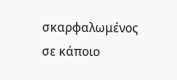σκαρφαλωμένος σε κάποιο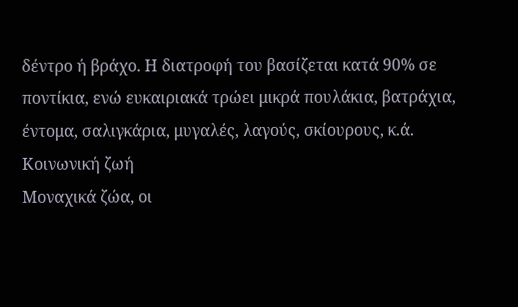δέντρο ή βράχο. Η διατροφή του βασίζεται κατά 90% σε ποντίκια, ενώ ευκαιριακά τρώει μικρά πουλάκια, βατράχια, έντομα, σαλιγκάρια, μυγαλές, λαγούς, σκίουρους, κ.ά.
Κοινωνική ζωή
Μοναχικά ζώα, οι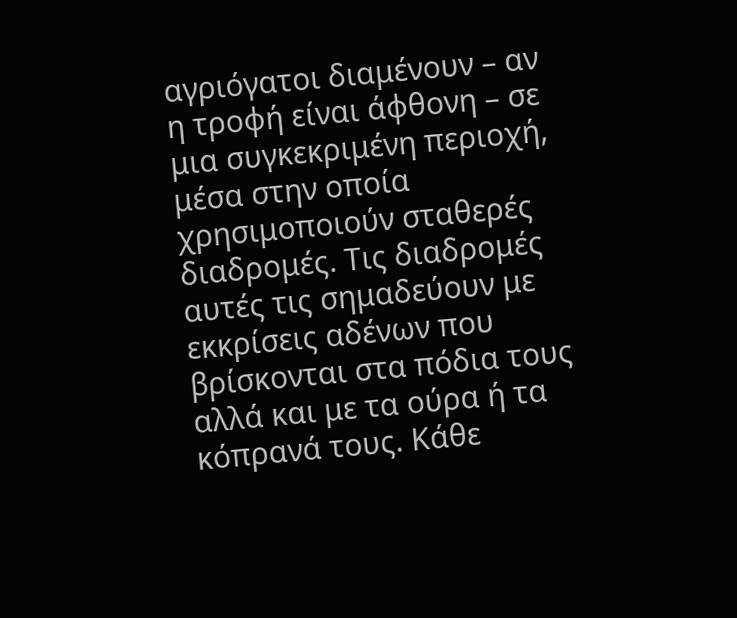αγριόγατοι διαμένουν – αν η τροφή είναι άφθονη – σε μια συγκεκριμένη περιοχή, μέσα στην οποία χρησιμοποιούν σταθερές διαδρομές. Τις διαδρομές αυτές τις σημαδεύουν με εκκρίσεις αδένων που βρίσκονται στα πόδια τους αλλά και με τα ούρα ή τα κόπρανά τους. Κάθε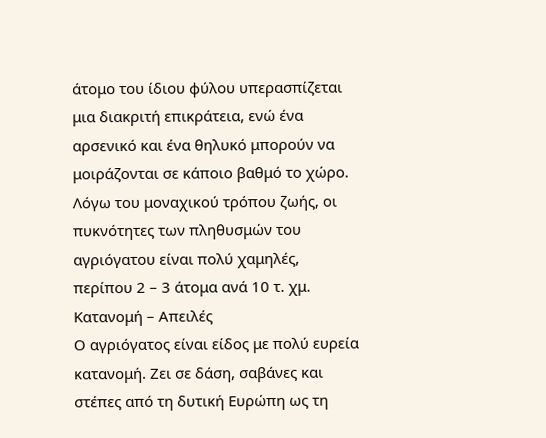άτομο του ίδιου φύλου υπερασπίζεται μια διακριτή επικράτεια, ενώ ένα αρσενικό και ένα θηλυκό μπορούν να μοιράζονται σε κάποιο βαθμό το χώρο.
Λόγω του μοναχικού τρόπου ζωής, οι πυκνότητες των πληθυσμών του αγριόγατου είναι πολύ χαμηλές, περίπου 2 – 3 άτομα ανά 10 τ. χμ.
Κατανομή – Απειλές
Ο αγριόγατος είναι είδος με πολύ ευρεία κατανομή. Ζει σε δάση, σαβάνες και στέπες από τη δυτική Ευρώπη ως τη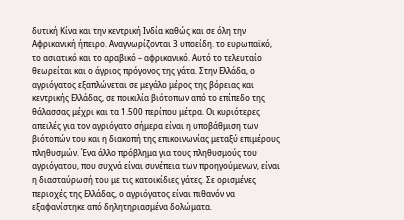δυτική Κίνα και την κεντρική Ινδία καθώς και σε όλη την Αφρικανική ήπειρο. Αναγνωρίζονται 3 υποείδη. το ευρωπαϊκό, το ασιατικό και το αραβικό – αφρικανικό. Αυτό το τελευταίο θεωρείται και ο άγριος πρόγονος της γάτα. Στην Ελλάδα, ο αγριόγατος εξαπλώνεται σε μεγάλο μέρος της βόρειας και κεντρικής Ελλάδας, σε ποικιλία βιότοπων από το επίπεδο της θάλασσας μέχρι και τα 1.500 περίπου μέτρα. Οι κυριότερες απειλές για τον αγριόγατο σήμερα είναι η υποβάθμιση των βιότοπών του και η διακοπή της επικοινωνίας μεταξύ επιμέρους πληθυσμών. Ένα άλλο πρόβλημα για τους πληθυσμούς του αγριόγατου, που συχνά είναι συνέπεια των προηγούμενων, είναι η διασταύρωσή του με τις κατοικίδιες γάτες. Σε ορισμένες περιοχές της Ελλάδας, ο αγριόγατος είναι πιθανόν να εξαφανίστηκε από δηλητηριασμένα δολώματα.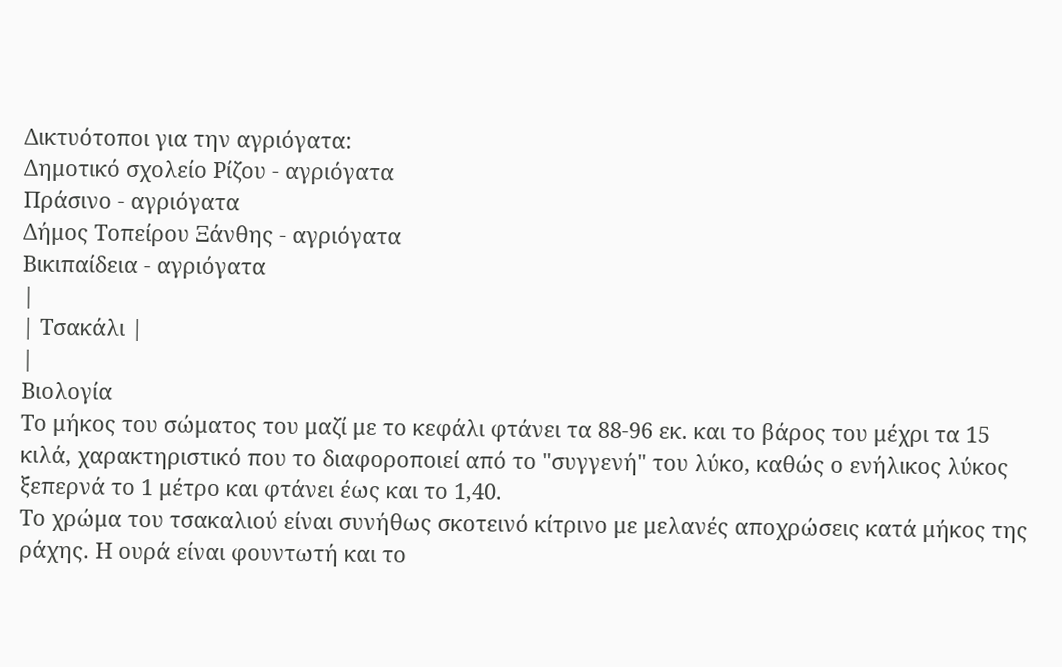Δικτυότοποι για την αγριόγατα:
Δημοτικό σχολείο Ρίζου - αγριόγατα
Πράσινο - αγριόγατα
Δήμος Τοπείρου Ξάνθης - αγριόγατα
Βικιπαίδεια - αγριόγατα
|
| Τσακάλι |
|
Βιολογία
Το μήκος του σώματος του μαζί με το κεφάλι φτάνει τα 88-96 εκ. και το βάρος του μέχρι τα 15 κιλά, χαρακτηριστικό που το διαφοροποιεί από το "συγγενή" του λύκο, καθώς ο ενήλικος λύκος ξεπερνά το 1 μέτρο και φτάνει έως και το 1,40.
Το χρώμα του τσακαλιού είναι συνήθως σκοτεινό κίτρινο με μελανές αποχρώσεις κατά μήκος της ράχης. Η ουρά είναι φουντωτή και το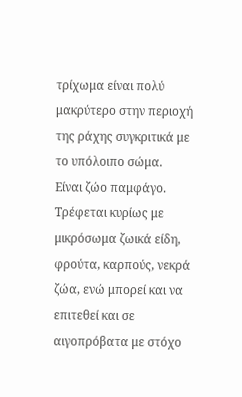τρίχωμα είναι πολύ μακρύτερο στην περιοχή της ράχης συγκριτικά με το υπόλοιπο σώμα.
Είναι ζώο παμφάγο. Τρέφεται κυρίως με μικρόσωμα ζωικά είδη, φρούτα, καρπούς, νεκρά ζώα, ενώ μπορεί και να επιτεθεί και σε αιγοπρόβατα με στόχο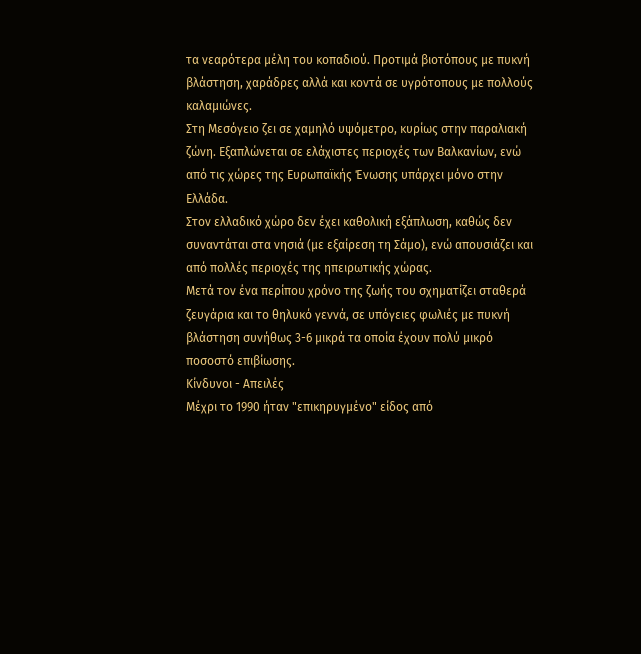τα νεαρότερα μέλη του κοπαδιού. Προτιμά βιοτόπους με πυκνή βλάστηση, χαράδρες αλλά και κοντά σε υγρότοπους με πολλούς καλαμιώνες.
Στη Μεσόγειο ζει σε χαμηλό υψόμετρο, κυρίως στην παραλιακή ζώνη. Εξαπλώνεται σε ελάχιστες περιοχές των Βαλκανίων, ενώ από τις χώρες της Ευρωπαϊκής Ένωσης υπάρχει μόνο στην Ελλάδα.
Στον ελλαδικό χώρο δεν έχει καθολική εξάπλωση, καθώς δεν συναντάται στα νησιά (με εξαίρεση τη Σάμο), ενώ απουσιάζει και από πολλές περιοχές της ηπειρωτικής χώρας.
Μετά τον ένα περίπου χρόνο της ζωής του σχηματίζει σταθερά ζευγάρια και το θηλυκό γεννά, σε υπόγειες φωλιές με πυκνή βλάστηση συνήθως 3-6 μικρά τα οποία έχουν πολύ μικρό ποσοστό επιβίωσης.
Κίνδυνοι - Απειλές
Μέχρι το 1990 ήταν "επικηρυγμένο" είδος από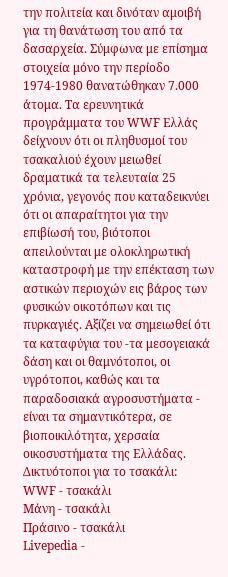την πολιτεία και δινόταν αμοιβή για τη θανάτωση του από τα δασαρχεία. Σύμφωνα με επίσημα στοιχεία μόνο την περίοδο 1974-1980 θανατώθηκαν 7.000 άτομα. Τα ερευνητικά προγράμματα του WWF Ελλάς δείχνουν ότι οι πληθυσμοί του τσακαλιού έχουν μειωθεί δραματικά τα τελευταία 25 χρόνια, γεγονός που καταδεικνύει ότι οι απαραίτητοι για την επιβίωσή του, βιότοποι απειλούνται με ολοκληρωτική καταστροφή με την επέκταση των αστικών περιοχών εις βάρος των φυσικών οικοτόπων και τις πυρκαγιές. Αξίζει να σημειωθεί ότι τα καταφύγια του -τα μεσογειακά δάση και οι θαμνότοποι, οι υγρότοποι, καθώς και τα παραδοσιακά αγροσυστήματα - είναι τα σημαντικότερα, σε βιοποικιλότητα, χερσαία οικοσυστήματα της Ελλάδας.
Δικτυότοποι για το τσακάλι:
WWF - τσακάλι
Μάνη - τσακάλι
Πράσινο - τσακάλι
Livepedia -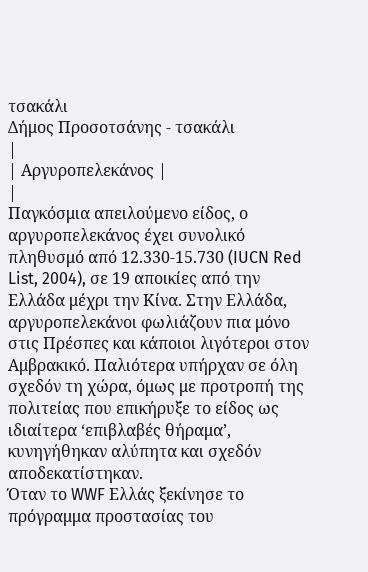τσακάλι
Δήμος Προσοτσάνης - τσακάλι
|
| Αργυροπελεκάνος |
|
Παγκόσμια απειλούμενο είδος, ο αργυροπελεκάνος έχει συνολικό πληθυσμό από 12.330-15.730 (IUCN Red List, 2004), σε 19 αποικίες από την Ελλάδα μέχρι την Κίνα. Στην Ελλάδα, αργυροπελεκάνοι φωλιάζουν πια μόνο στις Πρέσπες και κάποιοι λιγότεροι στον Αμβρακικό. Παλιότερα υπήρχαν σε όλη σχεδόν τη χώρα, όμως με προτροπή της πολιτείας που επικήρυξε το είδος ως ιδιαίτερα ‘επιβλαβές θήραμα’, κυνηγήθηκαν αλύπητα και σχεδόν αποδεκατίστηκαν.
Όταν το WWF Ελλάς ξεκίνησε το πρόγραμμα προστασίας του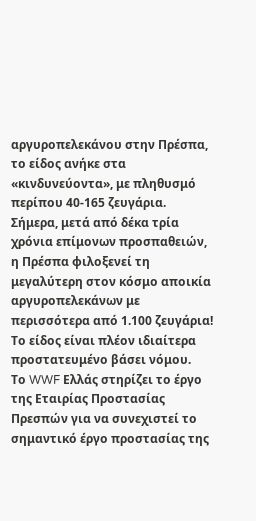αργυροπελεκάνου στην Πρέσπα, το είδος ανήκε στα «κινδυνεύοντα», με πληθυσμό περίπου 40-165 ζευγάρια. Σήμερα, μετά από δέκα τρία χρόνια επίμονων προσπαθειών, η Πρέσπα φιλοξενεί τη μεγαλύτερη στον κόσμο αποικία αργυροπελεκάνων με περισσότερα από 1.100 ζευγάρια! Το είδος είναι πλέον ιδιαίτερα προστατευμένο βάσει νόμου.
Το WWF Ελλάς στηρίζει το έργο της Εταιρίας Προστασίας Πρεσπών για να συνεχιστεί το σημαντικό έργο προστασίας της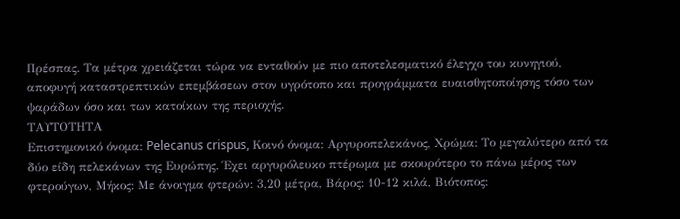Πρέσπας. Τα μέτρα χρειάζεται τώρα να ενταθούν με πιο αποτελεσματικό έλεγχο του κυνηγιού, αποφυγή καταστρεπτικών επεμβάσεων στον υγρότοπο και προγράμματα ευαισθητοποίησης τόσο των ψαράδων όσο και των κατοίκων της περιοχής.
ΤΑΥΤΟΤΗΤΑ
Επιστημονικό όνομα: Pelecanus crispus, Κοινό όνομα: Αργυροπελεκάνος, Χρώμα: Το μεγαλύτερο από τα δύο είδη πελεκάνων της Ευρώπης. Έχει αργυρόλευκο πτέρωμα με σκουρότερο το πάνω μέρος των φτερούγων, Μήκος: Με άνοιγμα φτερών: 3,20 μέτρα, Βάρος: 10-12 κιλά, Βιότοπος: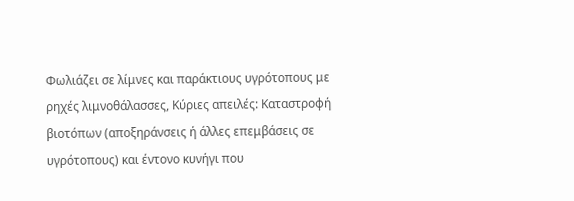Φωλιάζει σε λίμνες και παράκτιους υγρότοπους με ρηχές λιμνοθάλασσες, Κύριες απειλές: Καταστροφή βιοτόπων (αποξηράνσεις ή άλλες επεμβάσεις σε υγρότοπους) και έντονο κυνήγι που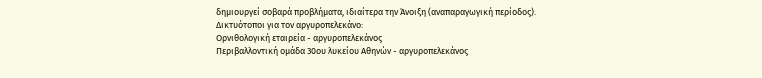δημιουργεί σοβαρά προβλήματα, ιδιαίτερα την Άνοιξη (αναπαραγωγική περίοδος).
Δικτυότοποι για τον αργυροπελεκάνο:
Ορνιθολογική εταιρεία - αργυροπελεκάνος
Περιβαλλοντική ομάδα 30ου λυκείου Αθηνών - αργυροπελεκάνος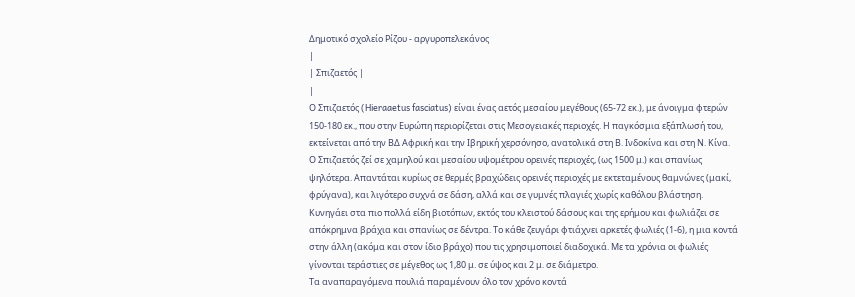Δημοτικό σχολείο Ρίζου - αργυροπελεκάνος
|
| Σπιζαετός |
|
Ο Σπιζαετός (Hieraaetus fasciatus) είναι ένας αετός μεσαίου μεγέθους (65-72 εκ.), με άνοιγμα φτερών 150-180 εκ., που στην Ευρώπη περιορίζεται στις Μεσογειακές περιοχές. Η παγκόσμια εξάπλωσή του, εκτείνεται από την ΒΔ Αφρική και την Ιβηρική χερσόνησο, ανατολικά στη Β. Ινδοκίνα και στη Ν. Κίνα.
Ο Σπιζαετός ζεί σε χαμηλού και μεσαίου υψομέτρου ορεινές περιοχές, (ως 1500 μ.) και σπανίως ψηλότερα. Απαντάται κυρίως σε θερμές βραχώδεις ορεινές περιοχές με εκτεταμένους θαμνώνες (μακί, φρύγανα), και λιγότερο συχνά σε δάση, αλλά και σε γυμνές πλαγιές χωρίς καθόλου βλάστηση. Κυνηγάει στα πιο πολλά είδη βιοτόπων, εκτός του κλειστού δάσους και της ερήμου και φωλιάζει σε απόκρημνα βράχια και σπανίως σε δέντρα. Το κάθε ζευγάρι φτιάχνει αρκετές φωλιές (1-6), η μια κοντά στην άλλη (ακόμα και στον ίδιο βράχο) που τις χρησιμοποιεί διαδοχικά. Με τα χρόνια οι φωλιές γίνονται τεράστιες σε μέγεθος ως 1,80 μ. σε ύψος και 2 μ. σε διάμετρο.
Τα αναπαραγόμενα πουλιά παραμένουν όλο τον χρόνο κοντά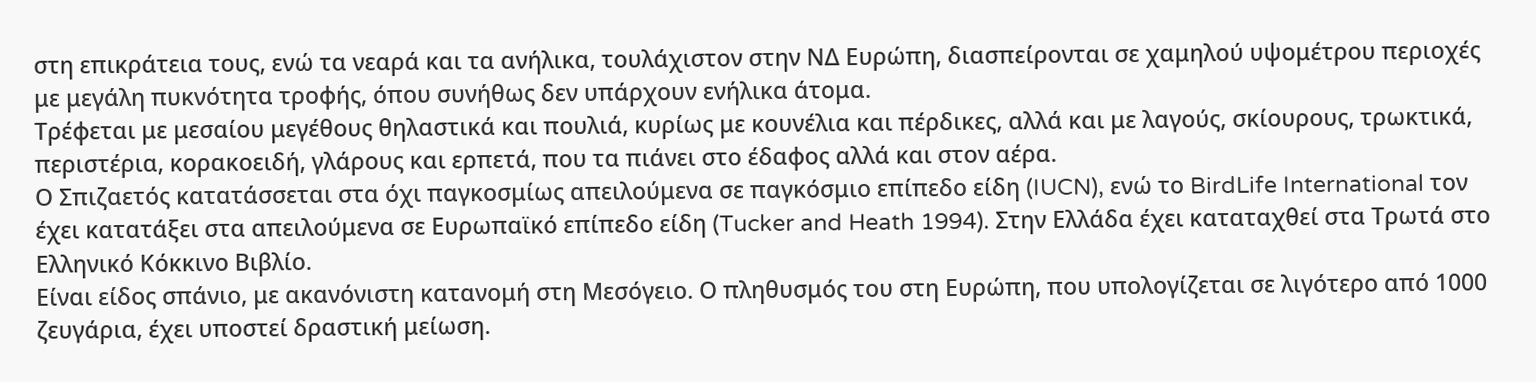στη επικράτεια τους, ενώ τα νεαρά και τα ανήλικα, τουλάχιστον στην ΝΔ Ευρώπη, διασπείρονται σε χαμηλού υψομέτρου περιοχές με μεγάλη πυκνότητα τροφής, όπου συνήθως δεν υπάρχουν ενήλικα άτομα.
Τρέφεται με μεσαίου μεγέθους θηλαστικά και πουλιά, κυρίως με κουνέλια και πέρδικες, αλλά και με λαγούς, σκίουρους, τρωκτικά, περιστέρια, κορακοειδή, γλάρους και ερπετά, που τα πιάνει στο έδαφος αλλά και στον αέρα.
Ο Σπιζαετός κατατάσσεται στα όχι παγκοσμίως απειλούμενα σε παγκόσμιο επίπεδο είδη (IUCN), ενώ το BirdLife International τον έχει κατατάξει στα απειλούμενα σε Ευρωπαϊκό επίπεδο είδη (Tucker and Heath 1994). Στην Ελλάδα έχει καταταχθεί στα Τρωτά στο Ελληνικό Κόκκινο Βιβλίο.
Είναι είδος σπάνιο, με ακανόνιστη κατανομή στη Μεσόγειο. Ο πληθυσμός του στη Ευρώπη, που υπολογίζεται σε λιγότερο από 1000 ζευγάρια, έχει υποστεί δραστική μείωση.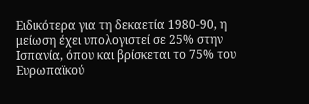Ειδικότερα για τη δεκαετία 1980-90, η μείωση έχει υπολογιστεί σε 25% στην Ισπανία, όπου και βρίσκεται το 75% του Ευρωπαϊκού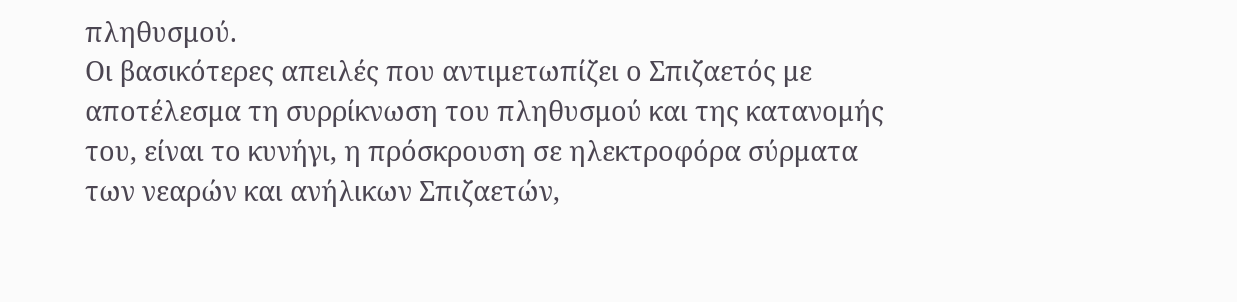πληθυσμού.
Οι βασικότερες απειλές που αντιμετωπίζει ο Σπιζαετός με αποτέλεσμα τη συρρίκνωση του πληθυσμού και της κατανομής του, είναι το κυνήγι, η πρόσκρουση σε ηλεκτροφόρα σύρματα των νεαρών και ανήλικων Σπιζαετών,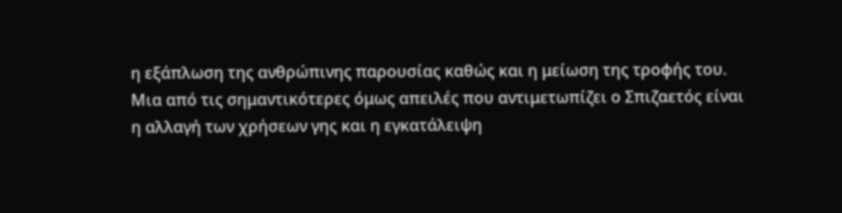η εξάπλωση της ανθρώπινης παρουσίας καθώς και η μείωση της τροφής του.
Μια από τις σημαντικότερες όμως απειλές που αντιμετωπίζει ο Σπιζαετός είναι η αλλαγή των χρήσεων γης και η εγκατάλειψη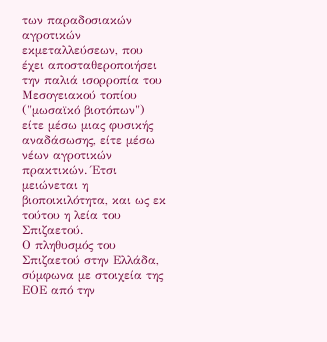των παραδοσιακών αγροτικών εκμεταλλεύσεων, που έχει αποσταθεροποιήσει την παλιά ισορροπία του Μεσογειακού τοπίου ("μωσαϊκό βιοτόπων") είτε μέσω μιας φυσικής αναδάσωσης, είτε μέσω νέων αγροτικών πρακτικών. Έτσι μειώνεται η βιοποικιλότητα, και ως εκ τούτου η λεία του Σπιζαετού.
Ο πληθυσμός του Σπιζαετού στην Ελλάδα, σύμφωνα με στοιχεία της ΕΟΕ από την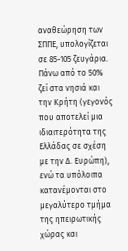αναθεώρηση των ΣΠΠΕ, υπολογίζεται σε 85-105 ζευγάρια. Πάνω από το 50% ζεί στα νησιά και την Κρήτη (γεγονός που αποτελεί μια ιδιαιτερότητα της Ελλάδας σε σχέση με την Δ. Ευρώπη), ενώ τα υπόλοιπα κατανέμονται στο μεγαλύτερο τμήμα της ηπειρωτικής χώρας και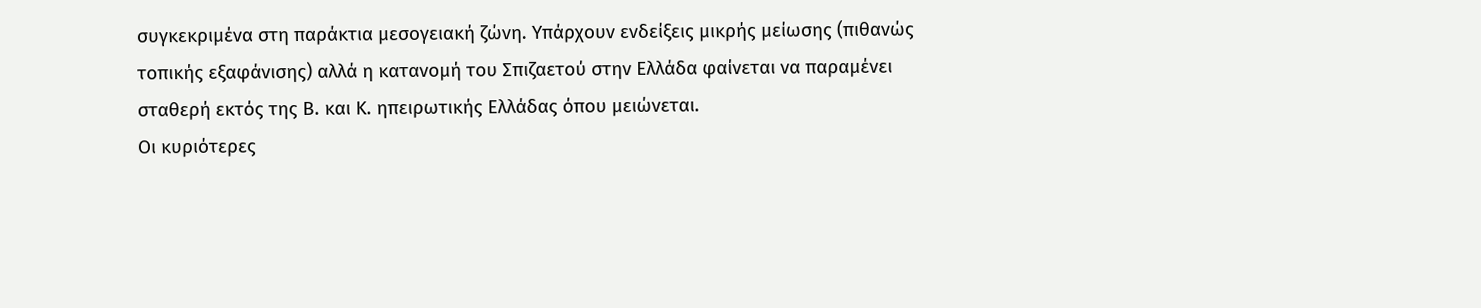συγκεκριμένα στη παράκτια μεσογειακή ζώνη. Υπάρχουν ενδείξεις μικρής μείωσης (πιθανώς τοπικής εξαφάνισης) αλλά η κατανομή του Σπιζαετού στην Ελλάδα φαίνεται να παραμένει σταθερή εκτός της Β. και Κ. ηπειρωτικής Ελλάδας όπου μειώνεται.
Οι κυριότερες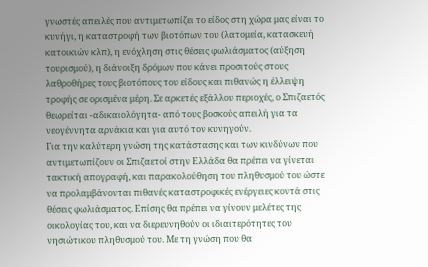γνωστές απειλές που αντιμετωπίζει το είδος στη χώρα μας είναι το κυνήγι, η καταστροφή των βιοτόπων του (λατομεία, κατασκευή κατοικιών κλπ), η ενόχληση στις θέσεις φωλιάσματος (αύξηση τουρισμού), η διάνοιξη δρόμων που κάνει προσιτούς στους λαθροθήρες τους βιοτόπους του είδους και πιθανώς η έλλειψη τροφής σε ορισμένα μέρη. Σε αρκετές εξάλλου περιοχές, ο Σπιζαετός θεωρείται -αδικαιολόγητα- από τους βοσκούς απειλή για τα νεογέννητα αρνάκια και για αυτό τον κυνηγούν.
Για την καλύτερη γνώση της κατάστασης και των κινδύνων που αντιμετωπίζουν οι Σπιζαετοί στην Ελλάδα θα πρέπει να γίνεται τακτική απογραφή, και παρακολούθηση του πληθυσμού του ώστε να προλαμβάνονται πιθανές καταστροφικές ενέργειες κοντά στις θέσεις φωλιάσματος. Επίσης θα πρέπει να γίνουν μελέτες της οικολογίας του, και να διερευνηθούν οι ιδιαιτερότητες του νησιώτικου πληθυσμού του. Με τη γνώση που θα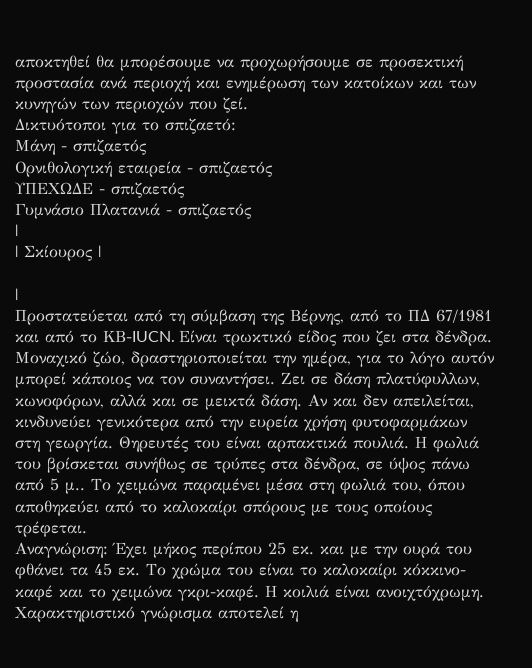αποκτηθεί θα μπορέσουμε να προχωρήσουμε σε προσεκτική προστασία ανά περιοχή και ενημέρωση των κατοίκων και των κυνηγών των περιοχών που ζεί.
Δικτυότοποι για το σπιζαετό:
Μάνη - σπιζαετός
Ορνιθολογική εταιρεία - σπιζαετός
ΥΠΕΧΩΔΕ - σπιζαετός
Γυμνάσιο Πλατανιά - σπιζαετός
|
| Σκίουρος |

|
Προστατεύεται από τη σύμβαση της Βέρνης, από το ΠΔ 67/1981 και από το ΚΒ-IUCN. Είναι τρωκτικό είδος που ζει στα δένδρα. Μοναχικό ζώο, δραστηριοποιείται την ημέρα, για το λόγο αυτόν μπορεί κάποιος να τον συναντήσει. Ζει σε δάση πλατύφυλλων, κωνοφόρων, αλλά και σε μεικτά δάση. Αν και δεν απειλείται, κινδυνεύει γενικότερα από την ευρεία χρήση φυτοφαρμάκων στη γεωργία. Θηρευτές του είναι αρπακτικά πουλιά. Η φωλιά του βρίσκεται συνήθως σε τρύπες στα δένδρα, σε ύψος πάνω από 5 μ.. Το χειμώνα παραμένει μέσα στη φωλιά του, όπου αποθηκεύει από το καλοκαίρι σπόρους με τους οποίους τρέφεται.
Αναγνώριση: Έχει μήκος περίπου 25 εκ. και με την ουρά του φθάνει τα 45 εκ. Το χρώμα του είναι το καλοκαίρι κόκκινο-καφέ και το χειμώνα γκρι-καφέ. Η κοιλιά είναι ανοιχτόχρωμη. Χαρακτηριστικό γνώρισμα αποτελεί η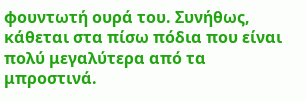φουντωτή ουρά του. Συνήθως, κάθεται στα πίσω πόδια που είναι πολύ μεγαλύτερα από τα μπροστινά.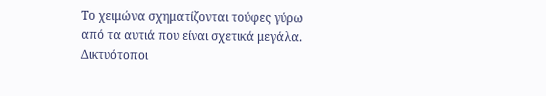Το χειμώνα σχηματίζονται τούφες γύρω από τα αυτιά που είναι σχετικά μεγάλα.
Δικτυότοποι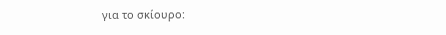για το σκίουρο: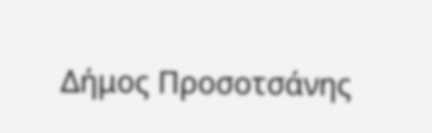Δήμος Προσοτσάνης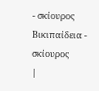- σκίουρος
Βικιπαίδεια - σκίουρος
|